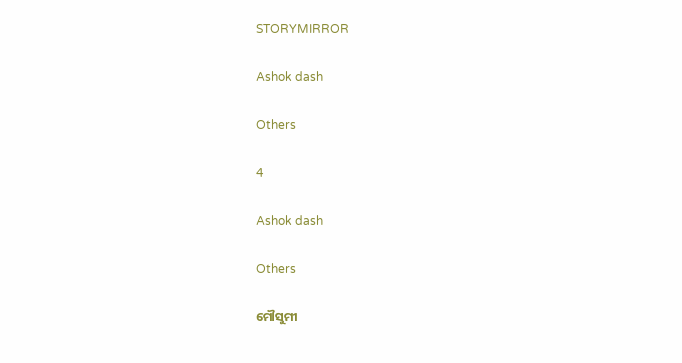STORYMIRROR

Ashok dash

Others

4

Ashok dash

Others

ମୌସୁମୀ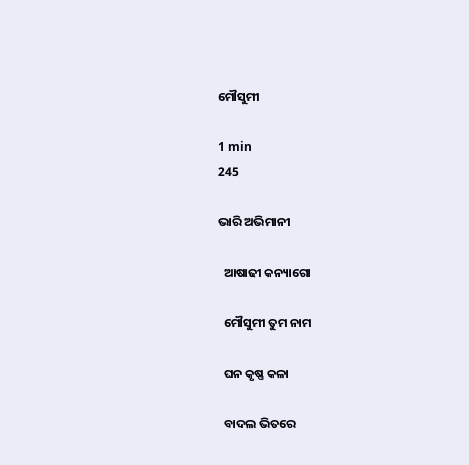ମୌସୁମୀ

1 min
245

ଭାରି ଅଭିମାନୀ

  ଆଷାଢୀ କନ୍ୟାଗୋ

  ମୌସୁମୀ ତୁମ ନାମ

  ଘନ କୃଷ୍ଣ କଳା

  ବାଦଲ ଭିତରେ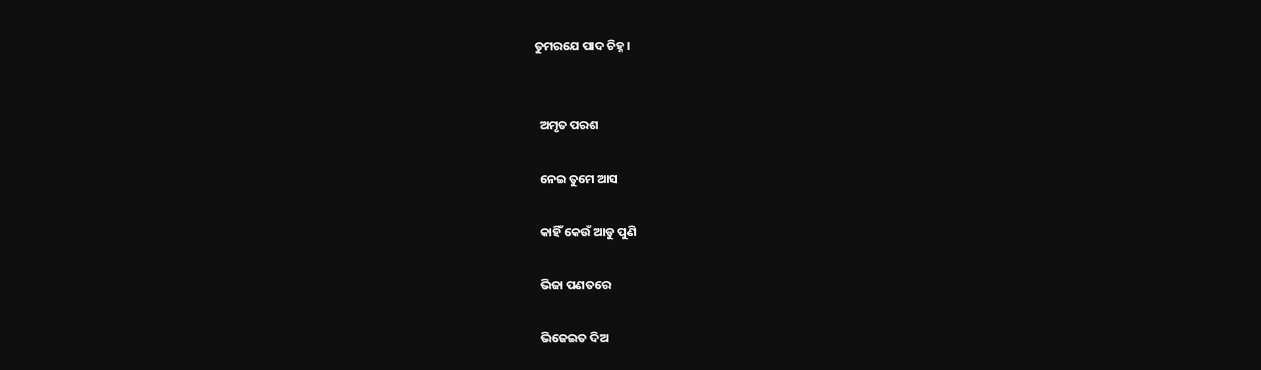ତୁମରଯେ ପାଦ ଚିହ୍ନ।


  ଅମୃତ ପରଶ

  ନେଇ ତୁମେ ଆସ

  କାହିଁ କେଉଁ ଆଡୁ ପୁଣି

  ଭିଜା ପଣତରେ

  ଭିଜେଇତ ଦିଅ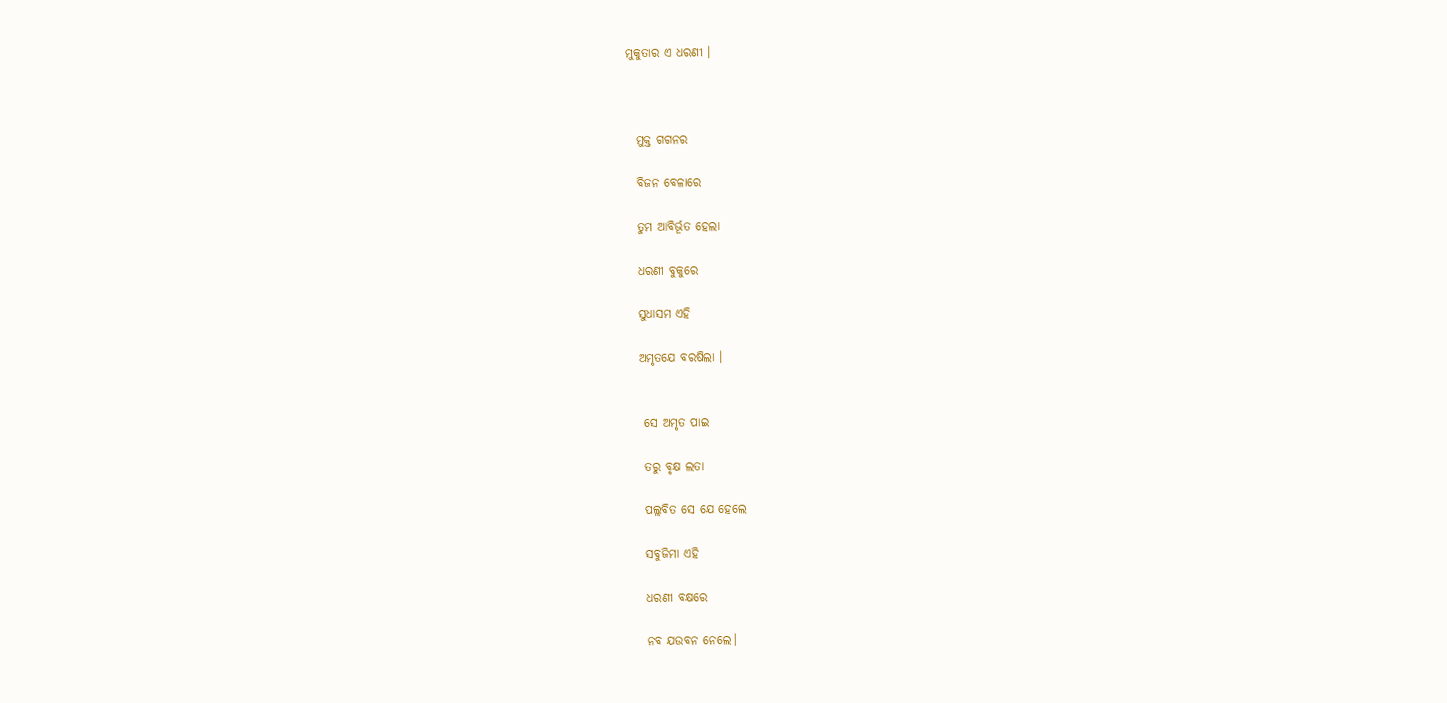ମୁକୁତାର ଏ ଧରଣୀ ।



  ମୁକ୍ତ ଗଗନର

  ବିଜନ ବେଳାରେ

  ତୁମ ଆବିର୍ଭୂତ ହେଲା

  ଧରଣୀ ବୁକୁରେ

  ସୁଧାସମ ଏହି

  ଅମୃତଯେ ବରଷିଲା ।


   ସେ ଅମୃତ ପାଇ

   ତରୁ ବୃକ୍ଷ ଲତା

   ପଲ୍ଲବିତ ସେ ଯେ ହେଲେ

   ସବୁଜିମା ଏହି

   ଧରଣୀ ବକ୍ଷରେ

   ନବ ଯଉବନ ନେଲେ।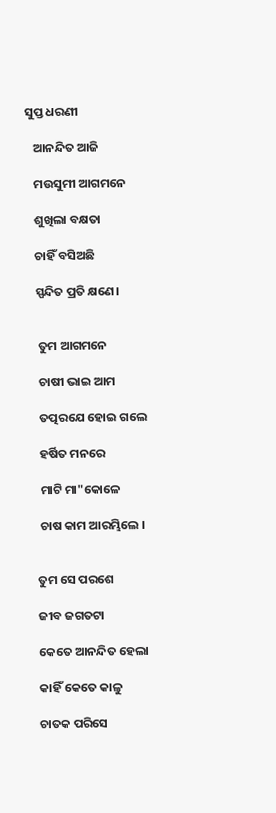ସୁପ୍ତ ଧରଣୀ

   ଆନନ୍ଦିତ ଆଜି

   ମଉସୁମୀ ଆଗମନେ

   ଶୁଖିଲା ବକ୍ଷତା

   ଚାହିଁ ବସିଅଛି

   ସ୍ପନ୍ଦିତ ପ୍ରତି କ୍ଷଣେ।


    ତୁମ ଆଗମନେ

    ଚାଷୀ ଭାଇ ଆମ

    ତତ୍ପରଯେ ହୋଇ ଗଲେ

    ହର୍ଷିତ ମନରେ

    ମାଟି ମା"କୋଳେ

    ଚାଷ କାମ ଆରମ୍ଭିଲେ ।


   ତୁମ ସେ ପରଶେ

   ଜୀବ ଜଗତଟା

   କେତେ ଆନନ୍ଦିତ ହେଲା

   କାହିଁ କେତେ କାଳୁ

   ଚାତକ ପରିସେ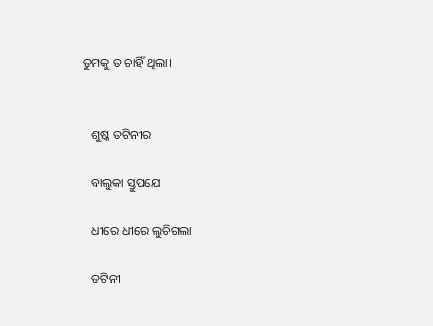ତୁମକୁ ତ ଚାହିଁ ଥିଲା।


   ଶୁଷ୍କ ତଟିନୀର

   ବାଲୁକା ସ୍ତୁପଯେ

   ଧୀରେ ଧୀରେ ଲୁଚିଗଲା

   ତଟିନୀ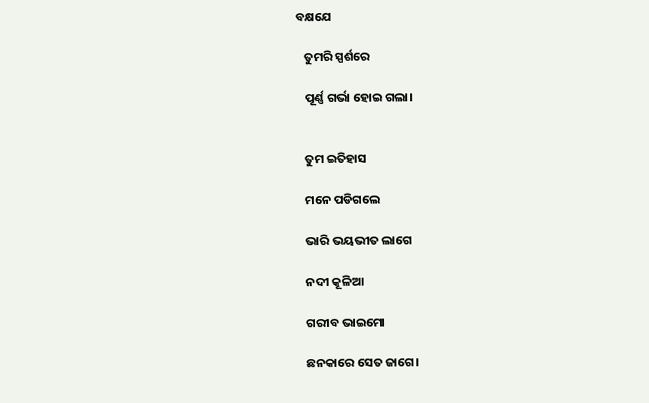ବକ୍ଷଯେ

   ତୁମରି ସ୍ପର୍ଶରେ

   ପୂର୍ଣ୍ଣ ଗର୍ଭା ହୋଇ ଗଲା।


   ତୁମ ଇତିହାସ

   ମନେ ପଡିଗଲେ

   ଭାରି ଭୟଭୀତ ଲାଗେ

   ନଦୀ କୂଳିଆ

   ଗରୀବ ଭାଇମୋ

   ଛନକାରେ ସେତ ଜାଗେ।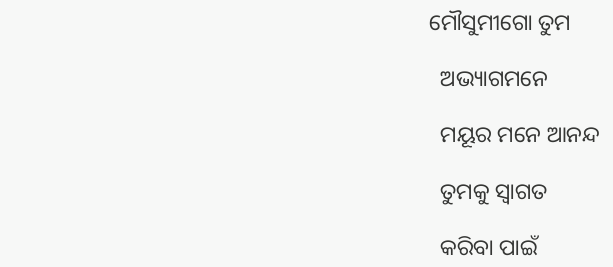ମୌସୁମୀଗୋ ତୁମ

  ଅଭ୍ୟାଗମନେ

  ମୟୂର ମନେ ଆନନ୍ଦ

  ତୁମକୁ ସ୍ବାଗତ

  କରିବା ପାଇଁ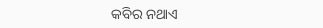କବିର ନଥାଏ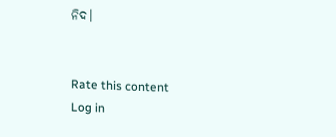ନିଦ।


Rate this content
Log in